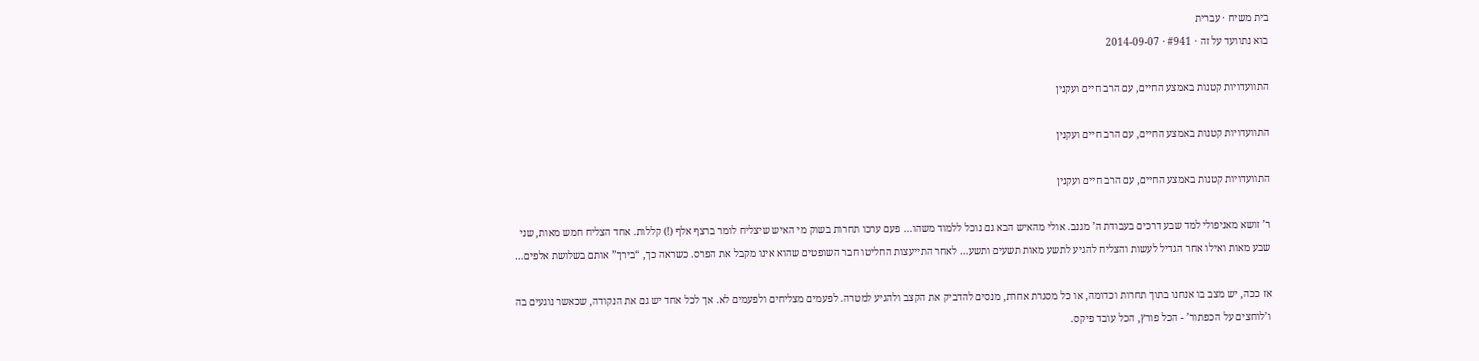בית משיח · עברית
בוא נתוועד על זה · #941 · 2014-09-07

התוועדויות קטנות באמצע החיים, עם הרב חיים ועקנין

התוועדויות קטנות באמצע החיים, עם הרב חיים ועקנין

התוועדויות קטנות באמצע החיים, עם הרב חיים ועקנין

ר’ זושא מאניפולי למד שבע דרכים בעבודת ה’ מגנב. אולי מהאיש הבא גם נוכל ללמוד משהו… פעם ערכו תחרות בשוק מי האיש שיצליח לומר ברצף אלף (!) קללות. אחד הצליח חמש מאות, שני שבע מאות ואילו אחר הגדיל לעשות והצליח להגיע לתשע מאות תשעים ותשע… לאחר התייעצות החליטו חבר השופטים שהוא אינו מקבל את הפרס. כשראה כך, “בירך” אותם בשלושת אלפים…

אז ככה, יש מצב בו אנחנו בתוך תחרות וכדומה, או כל מסגרת אחרת, מנסים להדביק את הקצב ולהגיע למטרה. לפעמים מצליחים ולפעמים לא. אך לכל אחד יש גם את הנקודה, שכאשר נוגעים בה ו’לוחצים על הכפתור’ - הכל פורץ, הכל עובד פיקס.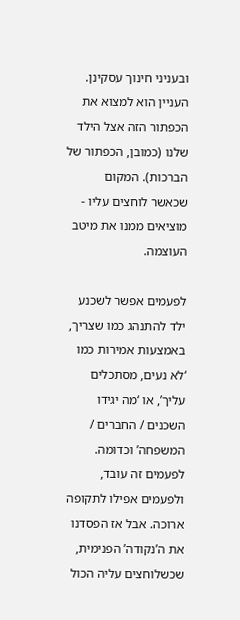ובעניני חינוך עסקינן. העניין הוא למצוא את הכפתור הזה אצל הילד שלנו (כמובן, הכפתור של הברכות). המקום שכאשר לוחצים עליו - מוציאים ממנו את מיטב העוצמה.

לפעמים אפשר לשכנע ילד להתנהג כמו שצריך, באמצעות אמירות כמו ‘לא נעים, מסתכלים עליך’, או ‘מה יגידו השכנים / החברים / המשפחה’ וכדומה. לפעמים זה עובד, ולפעמים אפילו לתקופה ארוכה. אבל אז הפסדנו את ה’נקודה’ הפנימית, שכשלוחצים עליה הכול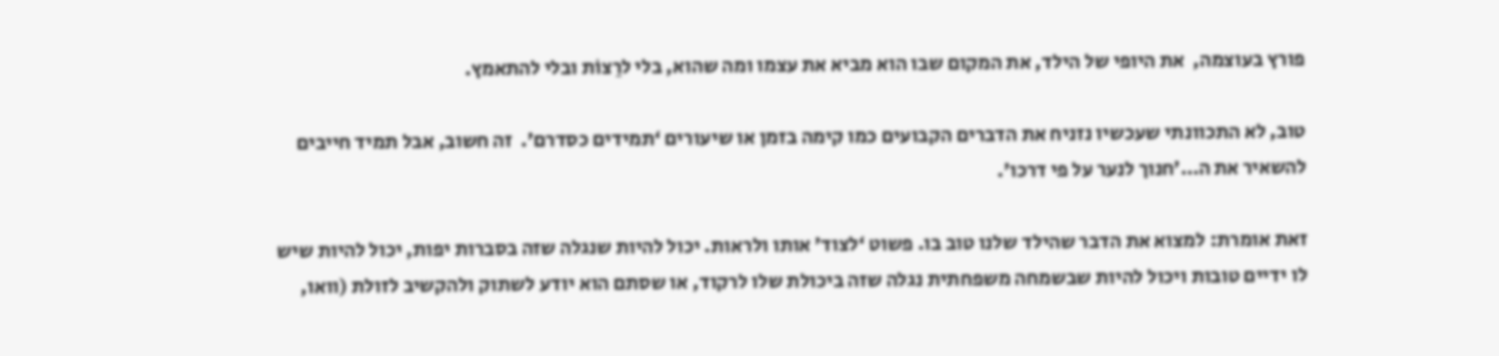פורץ בעוצמה,  את היופי של הילד, את המקום שבו הוא מביא את עצמו ומה שהוא, בלי לרַצוֹת ובלי להתאמץ.

טוב, לא התכוונתי שעכשיו נזניח את הדברים הקבועים כמו קימה בזמן או שיעורים ‘תמידים כסדרם’.  זה חשוב, אבל תמיד חייבים להשאיר את ה…’חנוך לנער על פי דרכו’.

זאת אומרת: למצוא את הדבר שהילד שלנו טוב בו. פשוט ‘לצוד’ אותו ולראות. יכול להיות שנגלה שזה בסברות יפות, יכול להיות שיש לו ידיים טובות ויכול להיות שבשמחה משפחתית נגלה שזה ביכולת שלו לרקוד, או שסתם הוא יודע לשתוק ולהקשיב לזולת (וואו,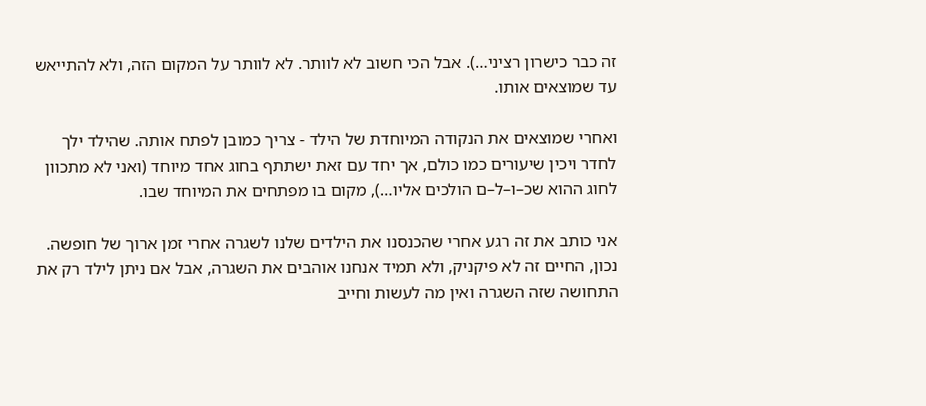זה כבר כישרון רציני…). אבל הכי חשוב לא לוותר. לא לוותר על המקום הזה, ולא להתייאש עד שמוצאים אותו.

ואחרי שמוצאים את הנקודה המיוחדת של הילד - צריך כמובן לפתח אותה. שהילד ילך לחדר ויכין שיעורים כמו כולם, אך יחד עם זאת ישתתף בחוג אחד מיוחד (ואני לא מתכוון לחוג ההוא שכ–ו–ל–ם הולכים אליו…), מקום בו מפתחים את המיוחד שבו.

אני כותב את זה רגע אחרי שהכנסנו את הילדים שלנו לשגרה אחרי זמן ארוך של חופשה. נכון, החיים זה לא פיקניק, ולא תמיד אנחנו אוהבים את השגרה, אבל אם ניתן לילד רק את התחושה שזה השגרה ואין מה לעשות וחייב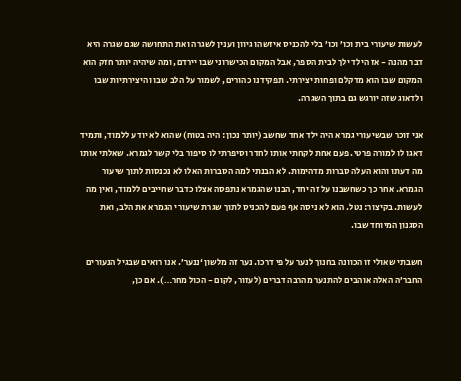לעשות שיעורי בית וכו’ וכו’ בלי להכניס איזשהו גיוון וענין לשגרה ואת התחושה שגם שגרה היא דבר מהנה - אז הילד ילך לבית הספר, אבל המקום הכישרוני שבו יירדם, ומה שיהיה יותר חזק הוא המקום שבו הוא מדקלם ופחות יצירתי. תפקידנו כהורים, לשמור על הלב שבו והיצירתיות שבו ולדאוג שזה יורגש גם בתוך השגרה.

אני זוכר שבשיעורי גמרא היה ילד אחד שחשב (יותר נכון: היה בטוח) שהוא לא יודע ללמוד, ותמיד דאגו לו למורה פרטי. פעם אחת לקחתי אותו לחדר וסיפרתי לו סיפור בלי קשר לגמרא. שאלתי אותו מה דעתו והוא העלה סברות מדהימות. לא הבנתי למה הסברות האלו לא נכנסות לתוך שיעור הגמרא. אחר כך כשחשבנו על זה יחד, הבנו שהגמרא נתפסה אצלו כדבר שחייבים ללמוד, ואין מה לעשות. בקיצור: נטל. הוא לא ניסה אף פעם להכניס לתוך שגרת שיעורי הגמרא את הלב, ואת הסגנון המיוחד שבו.

חשבתי שאולי זו הכוונה בחנוך לנער על פי דרכו. נער זה מלשון ‘ננער’. אנו רואים שבגיל הנעורים החבר’ה האלה אוהבים להתנער מהרבה דברים (לעזור, לקום - הכול מחר…). אם כן,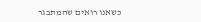כשאנו רואים שהמתבגר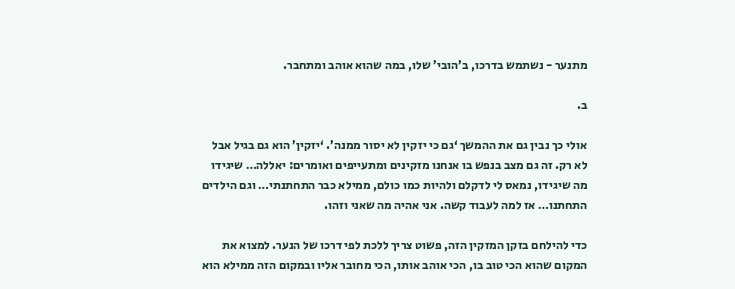מתנער - נשתמש בדרכו, ב’הובי’ שלו, במה שהוא אוהב ומתחבר.

ב.

אולי כך נבין גם את ההמשך ‘גם כי יזקין לא יסור ממנה’. ‘יזקין’ הוא גם בגיל אבל לא רק. זה גם מצב בנפש בו אנחנו מזקינים ומתעייפים ואומרים: יאללה… שיגידו מה שיגידו, נמאס לי לדקלם ולהיות כמו כולם, ממילא כבר התחתנתי… וגם הילדים התחתנו… אז למה לעבוד קשה. אני אהיה מה שאני וזהו.

כדי להילחם בזקן המזקין הזה, פשוט צריך ללכת לפי דרכו של הנער. למצוא את המקום שהוא הכי טוב בו, הכי אוהב אותו, הכי מחובר אליו ובמקום הזה ממילא הוא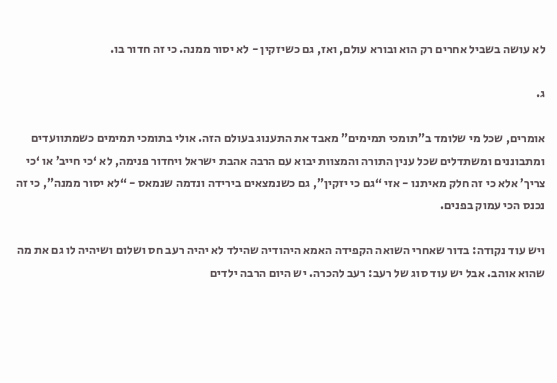לא עושה בשביל אחרים רק הוא ובורא עולם, ואז, גם כשיזקין - לא יסור ממנה. כי זה חדור בו.

ג.

אומרים, שכל מי שלומד ב”תומכי תמימים” מאבד את התענוג בעולם הזה. אולי בתומכי תמימים כשמתוועדים ומתבוננים ומשתדלים שכל ענין התורה והמצוות יבוא עם הרבה אהבת ישראל ויחדור פנימה, לא ‘כי חייב’ או ‘כי צריך’ אלא כי זה חלק מאיתנו - אזי “גם כי יזקין”, גם כשנמצאים בירידה ונדמה שנמאס - “לא יסור ממנה”, כי זה נכנס הכי עמוק בפנים.

ויש עוד נקודה: בדור שאחרי השואה הקפידה האמא היהודיה שהילד לא יהיה רעב חס ושלום ושיהיה לו גם את מה שהוא אוהב. אבל יש עוד סוג של רעב: רעב להכרה. יש היום הרבה ילדים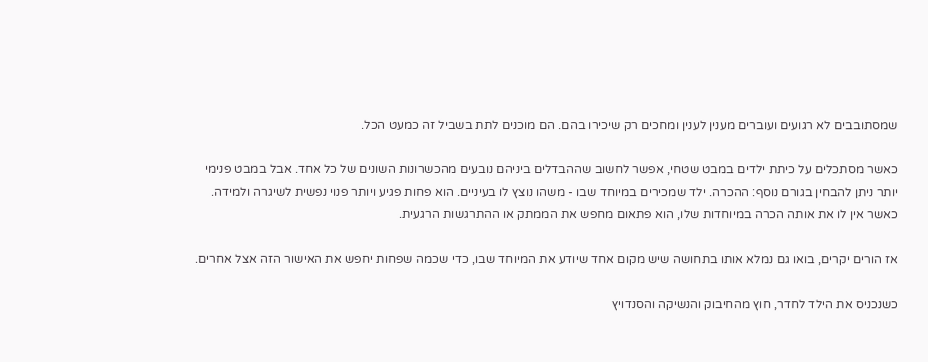שמסתובבים לא רגועים ועוברים מענין לענין ומחכים רק שיכירו בהם. הם מוכנים לתת בשביל זה כמעט הכל.

כאשר מסתכלים על כיתת ילדים במבט שטחי, אפשר לחשוב שההבדלים ביניהם נובעים מהכשרונות השונים של כל אחד. אבל במבט פנימי יותר ניתן להבחין בגורם נוסף: ההכרה. ילד שמכירים במיוחד שבו - משהו נוצץ לו בעיניים. הוא פחות פגיע ויותר פנוי נפשית לשיגרה ולמידה. כאשר אין לו את אותה הכרה במיוחדות שלו, הוא פתאום מחפש את הממתק או ההתרגשות הרגעית.

אז הורים יקרים, בואו גם נמלא אותו בתחושה שיש מקום אחד שיודע את המיוחד שבו, כדי שכמה שפחות יחפש את האישור הזה אצל אחרים.

כשנכניס את הילד לחדר, חוץ מהחיבוק והנשיקה והסנדויץ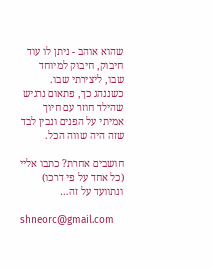שהוא אוהב - ניתן לו עוד חיבוק, חיבוק למיוחד שבו, ליצירתי שבו. כשננהג כך, פתאום נרגיש שהילד חוזר עם חיוך אמיתי על הפנים ונבין לבד שזה היה שווה הכל.

חושבים אחרת? כתבו אליי (כל אחד על פי דרכו) ונתוועד על זה…

shneorc@gmail.com